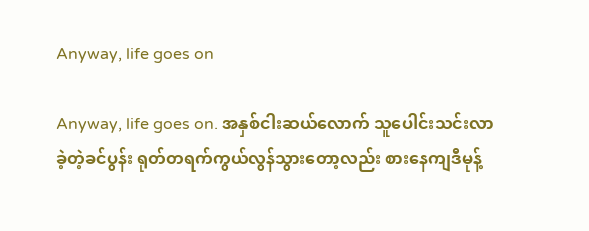Anyway, life goes on

Anyway, life goes on. အနှစ်ငါးဆယ်လောက် သူပေါင်းသင်းလာခဲ့တဲ့ခင်ပွန်း ရုတ်တရက်ကွယ်လွန်သွားတော့လည်း စားနေကျဒီမုန့်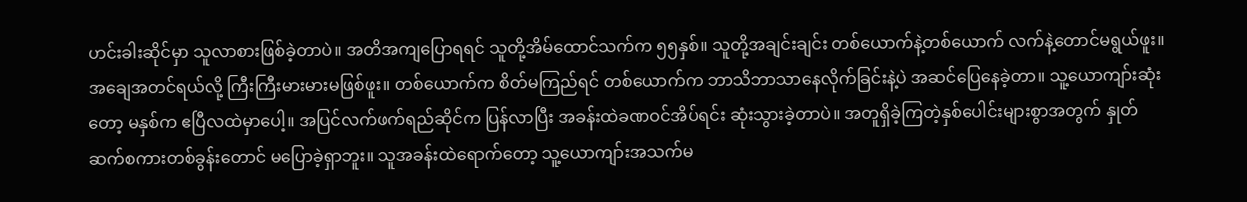ဟင်းခါးဆိုင်မှာ သူလာစားဖြစ်ခဲ့တာပဲ။ အတိအကျပြောရရင် သူတို့အိမ်ထောင်သက်က ၅၅နှစ်။ သူတို့အချင်းချင်း တစ်ယောက်နဲ့တစ်ယောက် လက်နဲ့တောင်မရွယ်ဖူး။ အချေအတင်ရယ်လို့ ကြီးကြီးမားမားမဖြစ်ဖူး။ တစ်ယောက်က စိတ်မကြည်ရင် တစ်ယောက်က ဘာသိဘာသာနေလိုက်ခြင်းနဲ့ပဲ အဆင်ပြေနေခဲ့တာ။ သူ့ယောကျာ်းဆုံးတော့ မနှစ်က ဧပြီလထဲမှာပေါ့။ အပြင်လက်ဖက်ရည်ဆိုင်က ပြန်လာပြီး အခန်းထဲခဏဝင်အိပ်ရင်း ဆုံးသွားခဲ့တာပဲ။ အတူရှိခဲ့ကြတဲ့နှစ်ပေါင်းများစွာအတွက် နှုတ်ဆက်စကားတစ်ခွန်းတောင် မပြောခဲ့ရှာဘူး။ သူအခန်းထဲရောက်တော့ သူ့ယောကျာ်းအသက်မ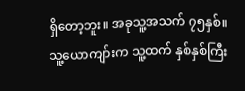ရှိတော့ဘူး။ အခုသူ့အသက် ၇၅နှစ်။ သူ့ယောကျာ်းက သူ့ထက် နှစ်နှစ်ကြီး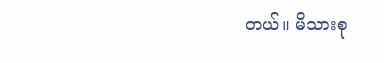တယ်။ မိသားစု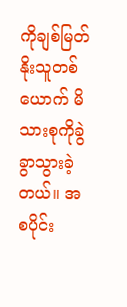ကိုချစ်မြတ်နိုးသူတစ်ယောက် မိသားစုကိုခွဲခွာသွားခဲ့တယ်။ အစပိုင်း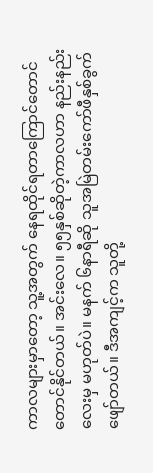ကာလများမှာတော့ သူ့အတွက် နေရထိုင်ရတာကြောင်တောင်တောင်နိုင်တယ်။ အင်းလေ။ ၅၅နှစ်ဆိုတဲ့ကာလဟာ နည်းနည်းလေးမှ မဟုတ်ပဲ။ မနက် ၆နာရီဆို သူအမြဲတမ်းကော်ဖီနှစ်ခွက်ဖျော်တယ်။ ဒီအကျင့်က သူတို့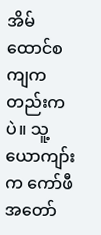အိမ်ထောင်စကျကတည်းကပဲ။ သူ့ယောကျာ်းက ကော်ဖီအတော်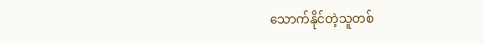သောက်နိုင်တဲ့သူတစ်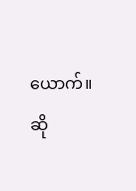ယောက်။ ဆို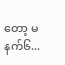တော့ မနက်၆...